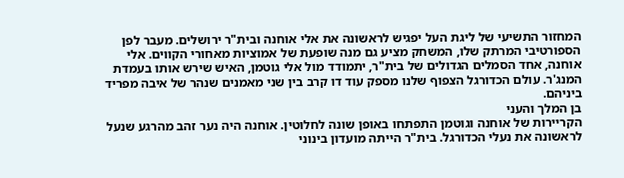המחזור התשיעי של ליגת העל יפגיש לראשונה את אלי אוחנה ובית"ר ירושלים. מעבר לפן הספורטיבי המרתק שלו, המשחק מציע גם מנה שופעת של אמוציות מאחורי הקווים. אלי אוחנה, אחד הסמלים הגדולים של בית"ר, יתמודד מול אלי גוטמן, האיש שירש אותו בעמדת המנג'ר. עולם הכדורגל הצפוף שלנו מספק עוד דו קרב בין שני מאמנים שנהר של איבה מפריד ביניהם.
בן המלך והעני
הקריירות של אוחנה וגוטמן התפתחו באופן שונה לחלוטין. אוחנה היה נער זהב מהרגע שנעל לראשונה את נעלי הכדורגל. בית"ר הייתה מועדון בינוני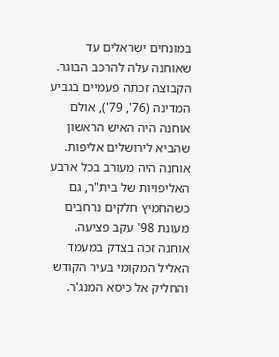במונחים ישראלים עד שאוחנה עלה להרכב הבוגר. הקבוצה זכתה פעמיים בגביע המדינה (76', 79'), אולם אוחנה היה האיש הראשון שהביא לירושלים אליפות.
אוחנה היה מעורב בכל ארבע האליפויות של בית"ר, גם כשהחמיץ חלקים נרחבים מעונת 98' עקב פציעה. אוחנה זכה בצדק במעמד האליל המקומי בעיר הקודש והחליק אל כיסא המנג'ר.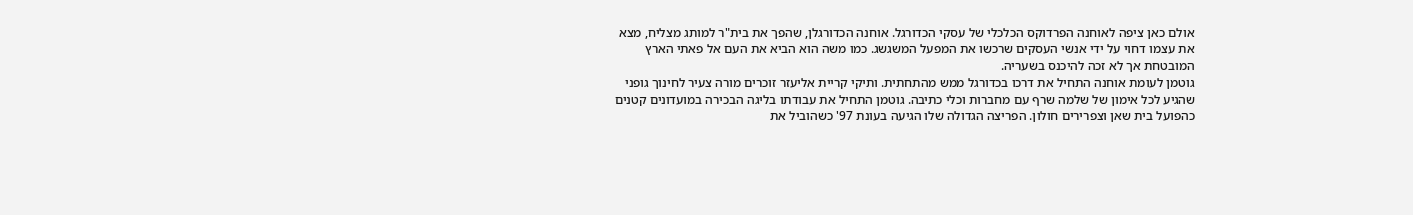אולם כאן ציפה לאוחנה הפרדוקס הכלכלי של עסקי הכדורגל. אוחנה הכדורגלן, שהפך את בית"ר למותג מצליח, מצא את עצמו דחוי על ידי אנשי העסקים שרכשו את המפעל המשגשג. כמו משה הוא הביא את העם אל פאתי הארץ המובטחת אך לא זכה להיכנס בשעריה.
גוטמן לעומת אוחנה התחיל את דרכו בכדורגל ממש מהתחתית. ותיקי קריית אליעזר זוכרים מורה צעיר לחינוך גופני שהגיע לכל אימון של שלמה שרף עם מחברות וכלי כתיבה. גוטמן התחיל את עבודתו בליגה הבכירה במועדונים קטנים כהפועל בית שאן וצפרירים חולון. הפריצה הגדולה שלו הגיעה בעונת 97' כשהוביל את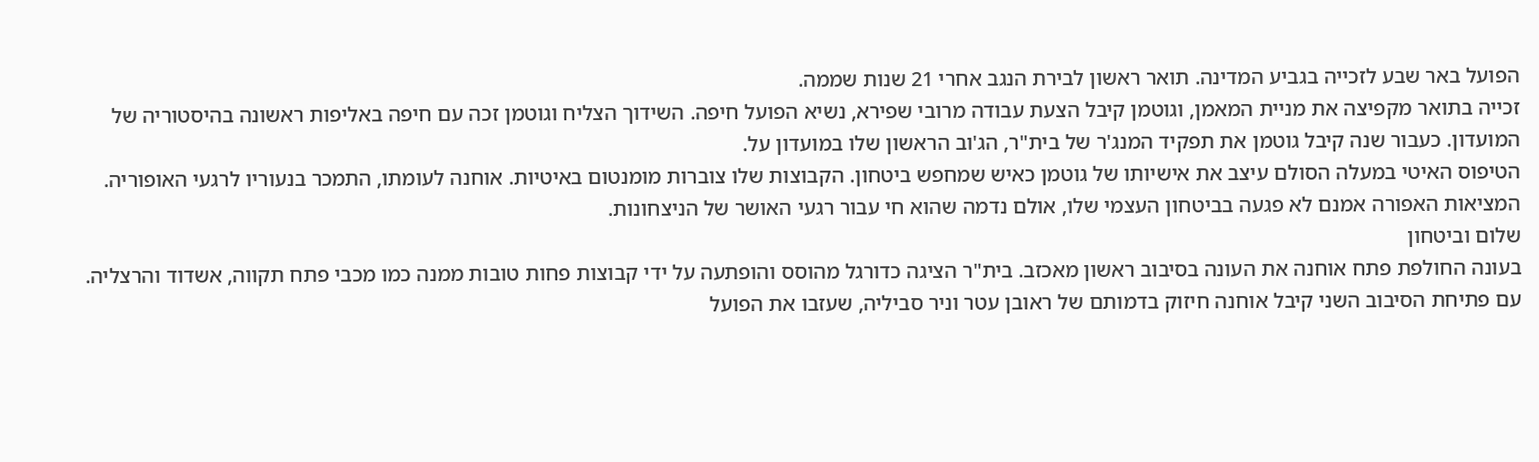הפועל באר שבע לזכייה בגביע המדינה. תואר ראשון לבירת הנגב אחרי 21 שנות שממה.
זכייה בתואר מקפיצה את מניית המאמן, וגוטמן קיבל הצעת עבודה מרובי שפירא, נשיא הפועל חיפה. השידוך הצליח וגוטמן זכה עם חיפה באליפות ראשונה בהיסטוריה של המועדון. כעבור שנה קיבל גוטמן את תפקיד המנג'ר של בית"ר, הג'וב הראשון שלו במועדון על.
הטיפוס האיטי במעלה הסולם עיצב את אישיותו של גוטמן כאיש שמחפש ביטחון. הקבוצות שלו צוברות מומנטום באיטיות. אוחנה לעומתו, התמכר בנעוריו לרגעי האופוריה. המציאות האפורה אמנם לא פגעה בביטחון העצמי שלו, אולם נדמה שהוא חי עבור רגעי האושר של הניצחונות.
שלום וביטחון
בעונה החולפת פתח אוחנה את העונה בסיבוב ראשון מאכזב. בית"ר הציגה כדורגל מהוסס והופתעה על ידי קבוצות פחות טובות ממנה כמו מכבי פתח תקווה, אשדוד והרצליה. עם פתיחת הסיבוב השני קיבל אוחנה חיזוק בדמותם של ראובן עטר וניר סביליה, שעזבו את הפועל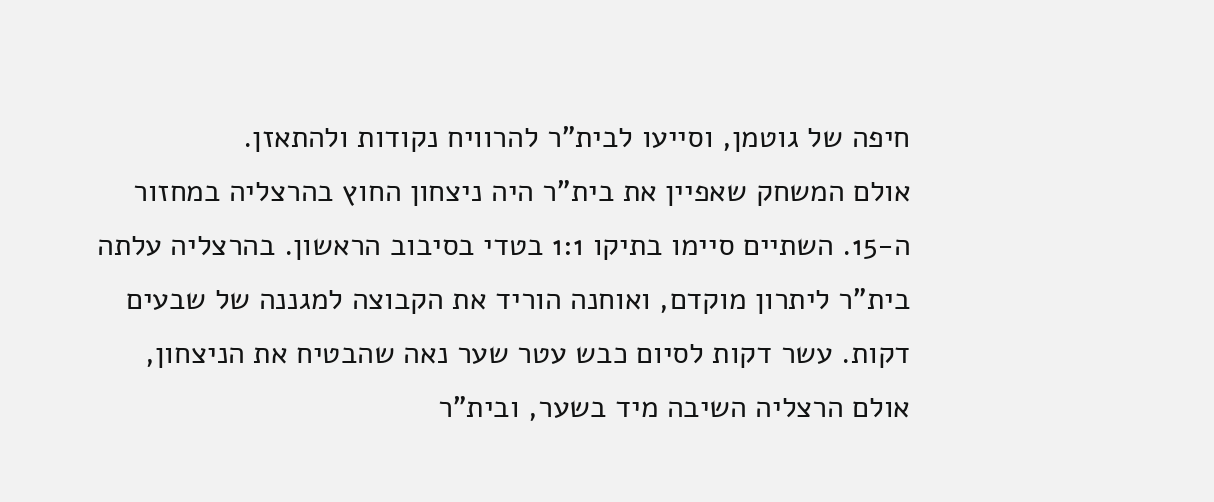חיפה של גוטמן, וסייעו לבית"ר להרוויח נקודות ולהתאזן.
אולם המשחק שאפיין את בית"ר היה ניצחון החוץ בהרצליה במחזור ה-15. השתיים סיימו בתיקו 1:1 בטדי בסיבוב הראשון. בהרצליה עלתה בית"ר ליתרון מוקדם, ואוחנה הוריד את הקבוצה למגננה של שבעים דקות. עשר דקות לסיום כבש עטר שער נאה שהבטיח את הניצחון, אולם הרצליה השיבה מיד בשער, ובית"ר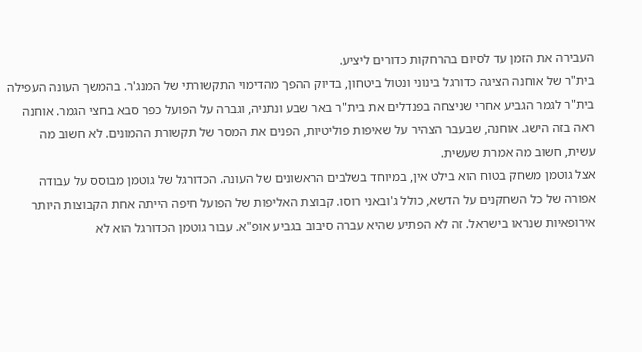העבירה את הזמן עד לסיום בהרחקות כדורים ליציע.
בית"ר של אוחנה הציגה כדורגל בינוני ונטול ביטחון, בדיוק ההפך מהדימוי התקשורתי של המנג'ר. בהמשך העונה העפילה בית"ר לגמר הגביע אחרי שניצחה בפנדלים את בית"ר באר שבע ונתניה, וגברה על הפועל כפר סבא בחצי הגמר. אוחנה ראה בזה הישג. אוחנה, שבעבר הצהיר על שאיפות פוליטיות, הפנים את המסר של תקשורת ההמונים. לא חשוב מה עשית, חשוב מה אמרת שעשית.
אצל גוטמן משחק בטוח הוא בילט אין, במיוחד בשלבים הראשונים של העונה. הכדורגל של גוטמן מבוסס על עבודה אפורה של כל השחקנים על הדשא, כולל ג'ובאני רוסו. קבוצת האליפות של הפועל חיפה הייתה אחת הקבוצות היותר אירופאיות שנראו בישראל. זה לא הפתיע שהיא עברה סיבוב בגביע אופ"א. עבור גוטמן הכדורגל הוא לא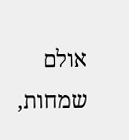אולם שמחות,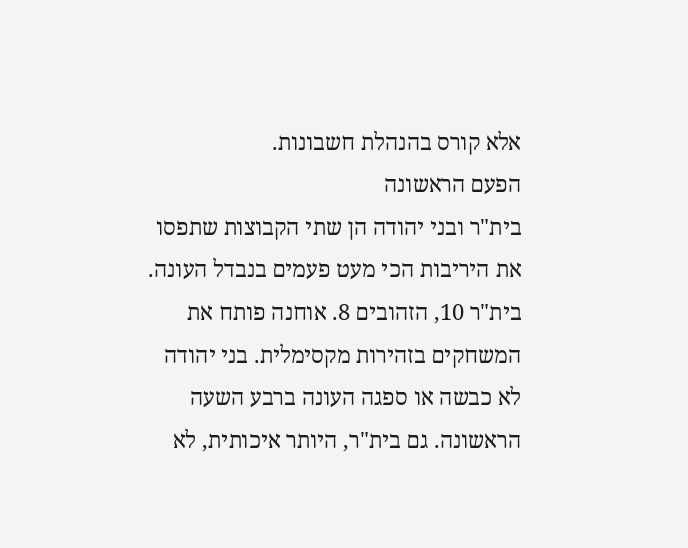אלא קורס בהנהלת חשבונות.
הפעם הראשונה
בית"ר ובני יהודה הן שתי הקבוצות שתפסו את היריבות הכי מעט פעמים בנבדל העונה. בית"ר 10, הזהובים 8. אוחנה פותח את המשחקים בזהירות מקסימלית. בני יהודה לא כבשה או ספגה העונה ברבע השעה הראשונה. גם בית"ר, היותר איכותית, לא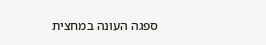ספגה העונה במחצית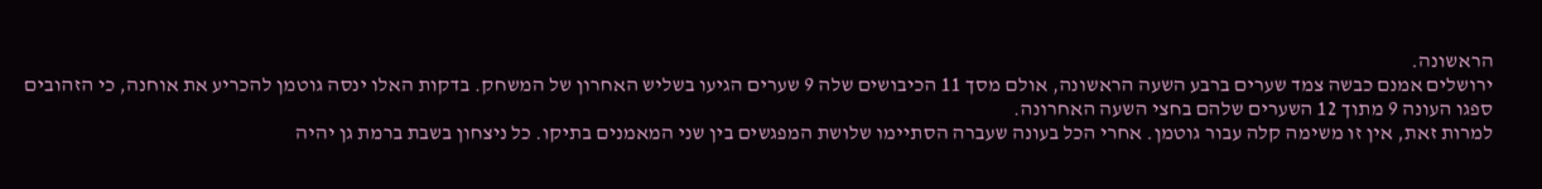הראשונה.
ירושלים אמנם כבשה צמד שערים ברבע השעה הראשונה, אולם מסך 11 הכיבושים שלה 9 שערים הגיעו בשליש האחרון של המשחק. בדקות האלו ינסה גוטמן להכריע את אוחנה, כי הזהובים ספגו העונה 9 מתוך 12 השערים שלהם בחצי השעה האחרונה.
למרות זאת, אין זו משימה קלה עבור גוטמן. אחרי הכל בעונה שעברה הסתיימו שלושת המפגשים בין שני המאמנים בתיקו. כל ניצחון בשבת ברמת גן יהיה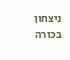ניצחון בכורה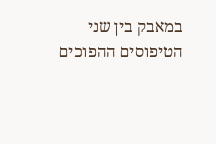במאבק בין שני הטיפוסים ההפוכים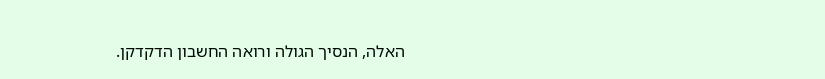האלה, הנסיך הגולה ורואה החשבון הדקדקן.